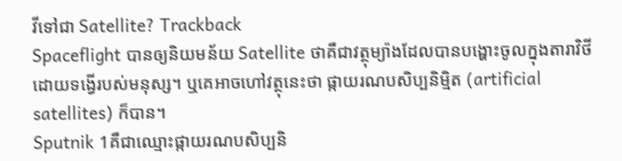វីទៅជា Satellite? Trackback
Spaceflight បានឲ្យនិយមន័យ Satellite ថាគឺជាវត្ថុម្យ៉ាងដែលបានបង្ហោះចូលក្នុងតារាវិថីដោយទង្វើរបស់មនុស្ស។ ឬគេអាចហៅវត្ថុនេះថា ផ្កាយរណបសិប្បនិម្មិត (artificial satellites) ក៏បាន។
Sputnik 1គឺជាឈ្មោះផ្កាយរណបសិប្បនិ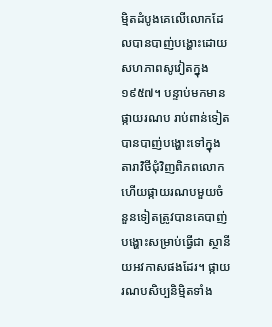ម្មិតដំបូងគេលើលោកដែលបានបាញ់បង្ហោះដោយសហភាពសូវៀតក្នុង ១៩៥៧។ បន្ទាប់មកមាន ផ្កាយរណប រាប់ពាន់ទៀតបានបាញ់បង្ហោះទៅក្នុងតារាវិថីជុំវិញពិភពលោក ហើយផ្កាយរណបមួយចំនួនទៀតត្រូវបានគេបាញ់បង្ហោះសម្រាប់ធ្វើជា ស្ថានីយអវកាសផងដែរ។ ផ្កាយរណបសិប្បនិម្មិតទាំង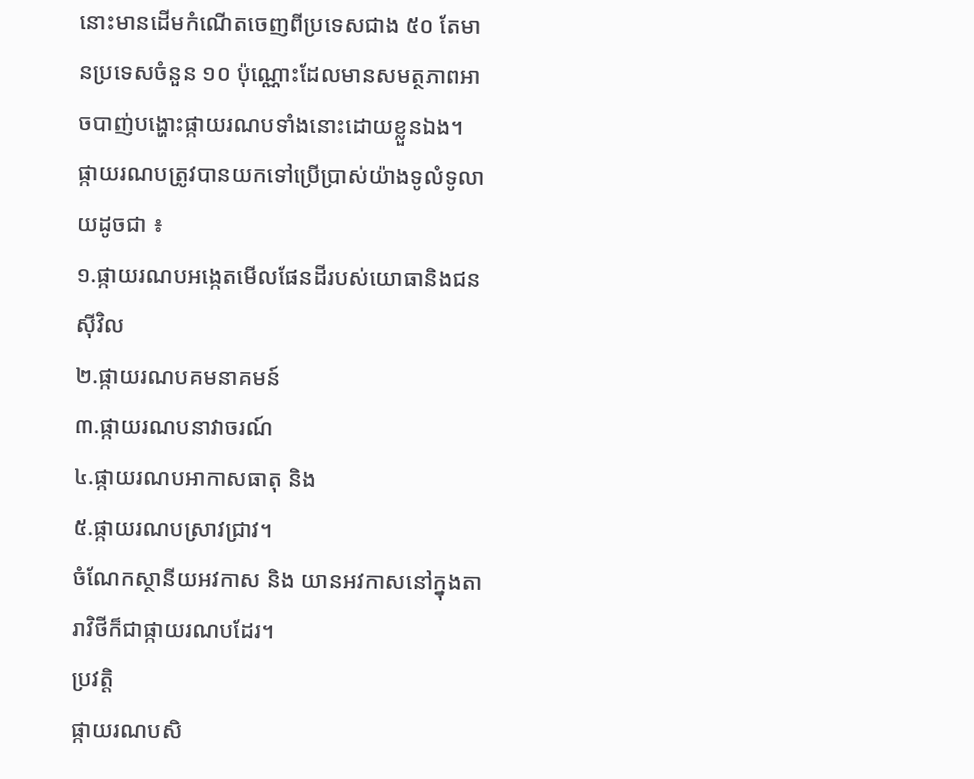នោះមានដើមកំណើតចេញពីប្រទេសជាង ៥០ តែមានប្រទេសចំនួន ១០ ប៉ុណ្ណោះដែលមានសមត្ថភាពអាចបាញ់បង្ហោះផ្កាយរណបទាំងនោះដោយខ្លួនឯង។
ផ្កាយរណបត្រូវបានយកទៅប្រើប្រាស់យ៉ាងទូលំទូលាយដូចជា ៖
១.ផ្កាយរណបអង្កេតមើលផែនដីរបស់យោធានិងជនស៊ីវិល
២.ផ្កាយរណបគមនាគមន៍
៣.ផ្កាយរណបនាវាចរណ៍
៤.ផ្កាយរណបអាកាសធាតុ និង
៥.ផ្កាយរណបស្រាវជ្រាវ។
ចំណែកស្ថានីយអវកាស និង យានអវកាសនៅក្នុងតារាវិថីក៏ជាផ្កាយរណបដែរ។
ប្រវត្តិ
ផ្កាយរណបសិ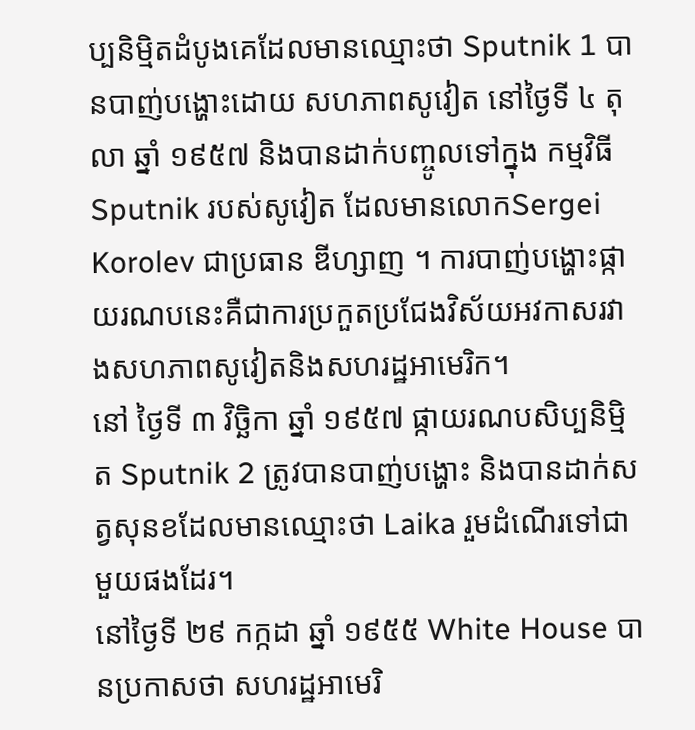ប្បនិម្មិតដំបូងគេដែលមានឈ្មោះថា Sputnik 1 បានបាញ់បង្ហោះដោយ សហភាពសូវៀត នៅថ្ងៃទី ៤ តុលា ឆ្នាំ ១៩៥៧ និងបានដាក់បញ្ចូលទៅក្នុង កម្មវិធី Sputnik របស់សូវៀត ដែលមានលោកSergei Korolev ជាប្រធាន ឌីហ្សាញ ។ ការបាញ់បង្ហោះផ្កាយរណបនេះគឺជាការប្រកួតប្រជែងវិស័យអវកាសរវាងសហភាពសូវៀតនិងសហរដ្ឋអាមេរិក។
នៅ ថ្ងៃទី ៣ វិច្ឆិកា ឆ្នាំ ១៩៥៧ ផ្កាយរណបសិប្បនិម្មិត Sputnik 2 ត្រូវបានបាញ់បង្ហោះ និងបានដាក់សត្វសុនខដែលមានឈ្មោះថា Laika រួមដំណើរទៅជាមួយផងដែរ។
នៅថ្ងៃទី ២៩ កក្កដា ឆ្នាំ ១៩៥៥ White House បានប្រកាសថា សហរដ្ឋអាមេរិ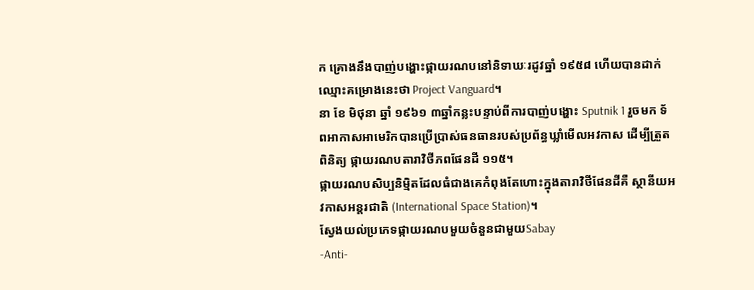ក គ្រោងនឹងបាញ់បង្ហោះផ្កាយរណបនៅនិទាឃៈរដូវឆ្នាំ ១៩៥៨ ហើយបានដាក់ឈ្មោះគម្រោងនេះថា Project Vanguard។
នា ខែ មិថុនា ឆ្នាំ ១៩៦១ ៣ឆ្នាំកន្លះបន្ទាប់ពីការបាញ់បង្ហោះ Sputnik 1 រួចមក ទ័ពអាកាសអាមេរិកបានប្រើប្រាស់ធនធានរបស់ប្រព័ន្ធឃ្លាំមើលអវកាស ដើម្បីត្រួតពិនិត្យ ផ្កាយរណបតារាវិថីភពផែនដី ១១៥។
ផ្កាយរណបសិប្បនិម្មិតដែលធំជាងគេកំពុងតែហោះក្នុងតារាវិថីផែនដីគឺ ស្ថានីយអវកាសអន្តរជាតិ (International Space Station)។
ស្វែងយល់ប្រភេទផ្កាយរណបមួយចំនួនជាមួយSabay
-Anti-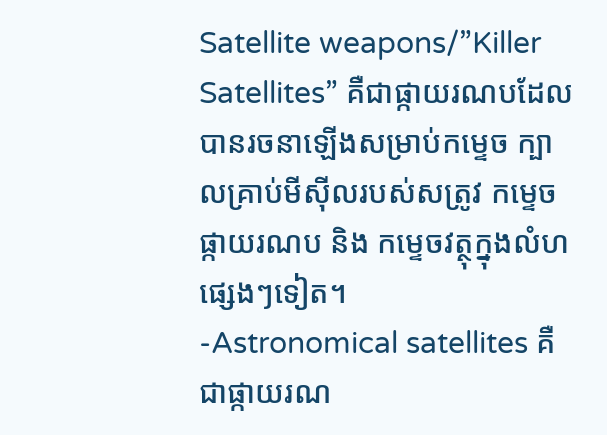Satellite weapons/”Killer Satellites” គឺជាផ្កាយរណបដែលបានរចនាឡើងសម្រាប់កម្ទេច ក្បាលគ្រាប់មីស៊ីលរបស់សត្រូវ កម្ទេចផ្កាយរណប និង កម្ទេចវត្ថុក្នុងលំហផ្សេងៗទៀត។
-Astronomical satellites គឺជាផ្កាយរណ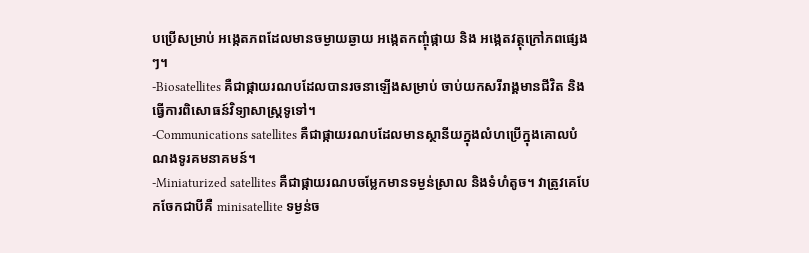បប្រើសម្រាប់ អង្កេតភពដែលមានចម្ងាយឆ្ងាយ អង្កេតកញ្ចុំផ្កាយ និង អង្កេតវត្ថុក្រៅភពផ្សេងៗ។
-Biosatellites គឺជាផ្កាយរណបដែលបានរចនាឡើងសម្រាប់ ចាប់យកសរីរាង្គមានជីវិត និងធ្វើការពិសោធន៍វិទ្យាសាស្ត្រទូទៅ។
-Communications satellites គឺជាផ្កាយរណបដែលមានស្ថានីយក្នុងលំហប្រើក្នុងគោលបំណងទូរគមនាគមន៍។
-Miniaturized satellites គឺជាផ្កាយរណបចម្លែកមានទម្ងន់ស្រាល និងទំហំតូច។ វាត្រូវគេបែកចែកជាបីគឺ minisatellite ទម្ងន់ច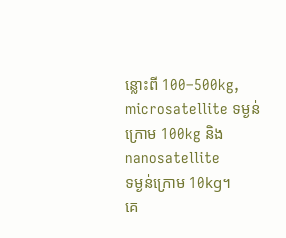ន្លោះពី 100–500kg, microsatellite ទម្ងន់ក្រោម 100kg និងnanosatellite
ទម្ងន់ក្រោម 10kg។
គេ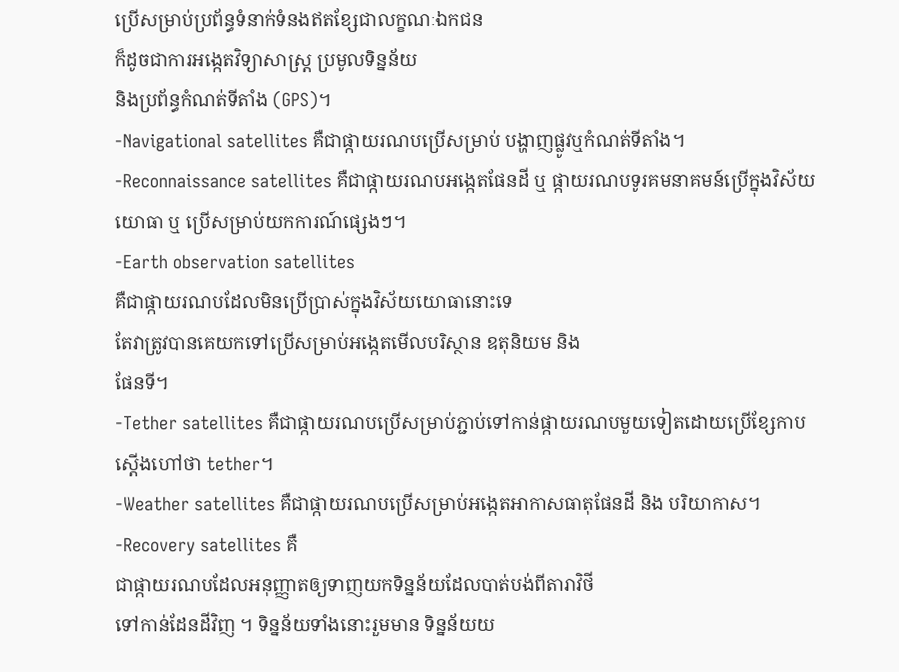ប្រើសម្រាប់ប្រព័ន្ធទំនាក់ទំនងឥតខ្សែជាលក្ខណៈឯកជន
ក៏ដូចជាការអង្កេតវិទ្យាសាស្ត្រ ប្រមូលទិន្នន័យ
និងប្រព័ន្ធកំណត់ទីតាំង (GPS)។
-Navigational satellites គឺជាផ្កាយរណបប្រើសម្រាប់ បង្ហាញផ្លូវឬកំណត់ទីតាំង។
-Reconnaissance satellites គឺជាផ្កាយរណបអង្កេតផែនដី ឬ ផ្កាយរណបទូរគមនាគមន៍ប្រើក្នុងវិស័យយោធា ឬ ប្រើសម្រាប់យកការណ៍ផ្សេងៗ។
-Earth observation satellites
គឺជាផ្កាយរណបដែលមិនប្រើប្រាស់ក្នុងវិស័យយោធានោះទេ
តែវាត្រូវបានគេយកទៅប្រើសម្រាប់អង្កេតមើលបរិស្ថាន ឧតុនិយម និង
ផែនទី។
-Tether satellites គឺជាផ្កាយរណបប្រើសម្រាប់ភ្ជាប់ទៅកាន់ផ្កាយរណបមួយទៀតដោយប្រើខ្សែកាបស្ដើងហៅថា tether។
-Weather satellites គឺជាផ្កាយរណបប្រើសម្រាប់អង្កេតអាកាសធាតុផែនដី និង បរិយាកាស។
-Recovery satellites គឺ
ជាផ្កាយរណបដែលអនុញ្ញាតឲ្យទាញយកទិន្នន័យដែលបាត់បង់ពីតារាវិថី
ទៅកាន់ដែនដីវិញ ។ ទិន្នន័យទាំងនោះរួមមាន ទិន្នន័យយ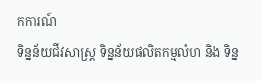កការណ៍
ទិន្នន័យជីវសាស្ត្រ ទិន្នន័យផលិតកម្មលំហ និង ទិន្ន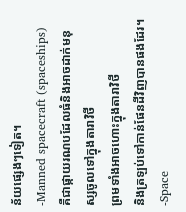ន័យផ្សេងៗទៀត។
-Manned spacecraft (spaceships)
គឺជាផ្កាយរណបដែលធំនិងអាចដាក់មនុស្សចូលទៅក្នុងតារាវិថី
ព្រមទាំងអាចហោះក្នុងតារាវិថី
និងត្រឡប់ទៅកាន់ផែនដីវិញបានផងដែរ។
-Space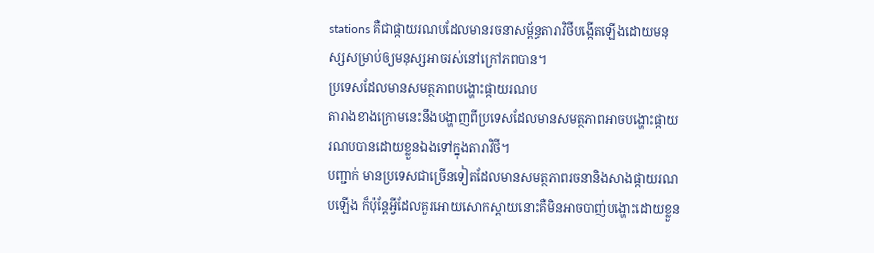stations គឺជាផ្កាយរណបដែលមានរចនាសម័្ពន្ធតារាវិថីបង្កើតឡើងដោយមនុស្សសម្រាប់ឲ្យមនុស្សអាចរស់នៅក្រៅភពបាន។
ប្រទេសដែលមានសមត្ថភាពបង្ហោះផ្កាយរណប
តារាងខាងក្រោមនេះនឹងបង្ហាញពីប្រទេសដែលមានសមត្ថភាពអាចបង្ហោះផ្កាយរណបបានដោយខ្លួនឯងទៅក្នុងតារាវិថី។
បញ្ជាក់ មានប្រទេសជាច្រើនទៀតដែលមានសមត្ថភាពរចនានិងសាងផ្កាយរណបឡើង ក៏ប៉ុន្តែអ្វីដែលគួរអោយសោកស្ដាយនោះគឺមិនអាចបាញ់បង្ហោះដោយខ្លួន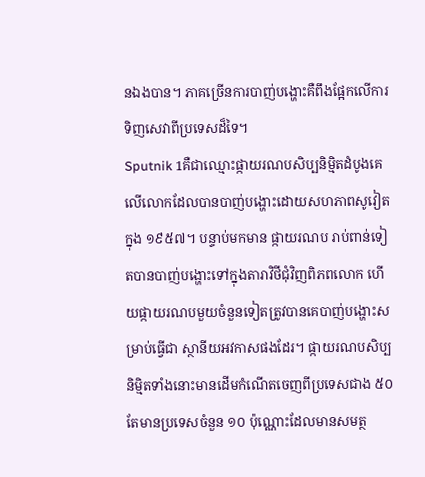នឯងបាន។ ភាគច្រើនការបាញ់បង្ហោះគឺពឹងផ្អែកលើការទិញសេវាពីប្រទេសដ៏ទៃ។
Sputnik 1គឺជាឈ្មោះផ្កាយរណបសិប្បនិម្មិតដំបូងគេលើលោកដែលបានបាញ់បង្ហោះដោយសហភាពសូវៀតក្នុង ១៩៥៧។ បន្ទាប់មកមាន ផ្កាយរណប រាប់ពាន់ទៀតបានបាញ់បង្ហោះទៅក្នុងតារាវិថីជុំវិញពិភពលោក ហើយផ្កាយរណបមួយចំនួនទៀតត្រូវបានគេបាញ់បង្ហោះសម្រាប់ធ្វើជា ស្ថានីយអវកាសផងដែរ។ ផ្កាយរណបសិប្បនិម្មិតទាំងនោះមានដើមកំណើតចេញពីប្រទេសជាង ៥០ តែមានប្រទេសចំនួន ១០ ប៉ុណ្ណោះដែលមានសមត្ថ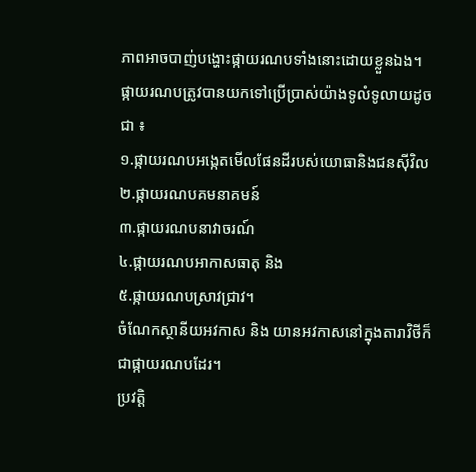ភាពអាចបាញ់បង្ហោះផ្កាយរណបទាំងនោះដោយខ្លួនឯង។
ផ្កាយរណបត្រូវបានយកទៅប្រើប្រាស់យ៉ាងទូលំទូលាយដូចជា ៖
១.ផ្កាយរណបអង្កេតមើលផែនដីរបស់យោធានិងជនស៊ីវិល
២.ផ្កាយរណបគមនាគមន៍
៣.ផ្កាយរណបនាវាចរណ៍
៤.ផ្កាយរណបអាកាសធាតុ និង
៥.ផ្កាយរណបស្រាវជ្រាវ។
ចំណែកស្ថានីយអវកាស និង យានអវកាសនៅក្នុងតារាវិថីក៏ជាផ្កាយរណបដែរ។
ប្រវត្តិ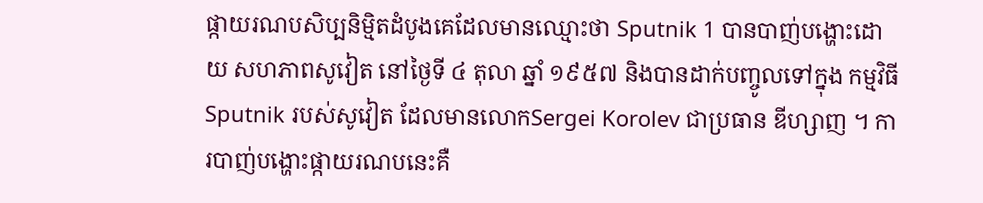ផ្កាយរណបសិប្បនិម្មិតដំបូងគេដែលមានឈ្មោះថា Sputnik 1 បានបាញ់បង្ហោះដោយ សហភាពសូវៀត នៅថ្ងៃទី ៤ តុលា ឆ្នាំ ១៩៥៧ និងបានដាក់បញ្ចូលទៅក្នុង កម្មវិធី Sputnik របស់សូវៀត ដែលមានលោកSergei Korolev ជាប្រធាន ឌីហ្សាញ ។ ការបាញ់បង្ហោះផ្កាយរណបនេះគឺ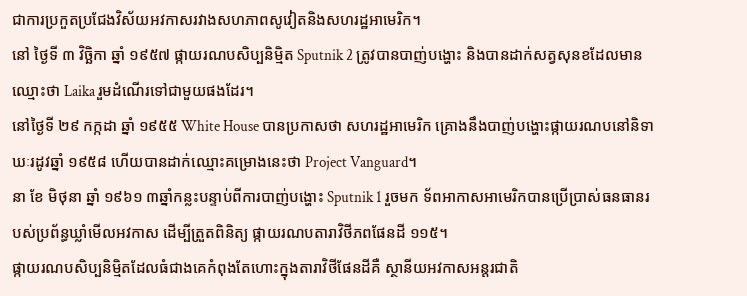ជាការប្រកួតប្រជែងវិស័យអវកាសរវាងសហភាពសូវៀតនិងសហរដ្ឋអាមេរិក។
នៅ ថ្ងៃទី ៣ វិច្ឆិកា ឆ្នាំ ១៩៥៧ ផ្កាយរណបសិប្បនិម្មិត Sputnik 2 ត្រូវបានបាញ់បង្ហោះ និងបានដាក់សត្វសុនខដែលមានឈ្មោះថា Laika រួមដំណើរទៅជាមួយផងដែរ។
នៅថ្ងៃទី ២៩ កក្កដា ឆ្នាំ ១៩៥៥ White House បានប្រកាសថា សហរដ្ឋអាមេរិក គ្រោងនឹងបាញ់បង្ហោះផ្កាយរណបនៅនិទាឃៈរដូវឆ្នាំ ១៩៥៨ ហើយបានដាក់ឈ្មោះគម្រោងនេះថា Project Vanguard។
នា ខែ មិថុនា ឆ្នាំ ១៩៦១ ៣ឆ្នាំកន្លះបន្ទាប់ពីការបាញ់បង្ហោះ Sputnik 1 រួចមក ទ័ពអាកាសអាមេរិកបានប្រើប្រាស់ធនធានរបស់ប្រព័ន្ធឃ្លាំមើលអវកាស ដើម្បីត្រួតពិនិត្យ ផ្កាយរណបតារាវិថីភពផែនដី ១១៥។
ផ្កាយរណបសិប្បនិម្មិតដែលធំជាងគេកំពុងតែហោះក្នុងតារាវិថីផែនដីគឺ ស្ថានីយអវកាសអន្តរជាតិ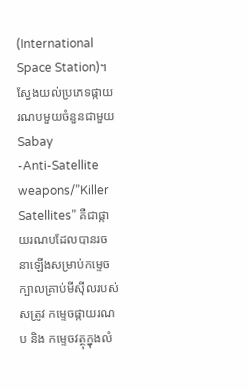(International Space Station)។
ស្វែងយល់ប្រភេទផ្កាយរណបមួយចំនួនជាមួយSabay
-Anti-Satellite weapons/”Killer Satellites” គឺជាផ្កាយរណបដែលបានរចនាឡើងសម្រាប់កម្ទេច ក្បាលគ្រាប់មីស៊ីលរបស់សត្រូវ កម្ទេចផ្កាយរណប និង កម្ទេចវត្ថុក្នុងលំ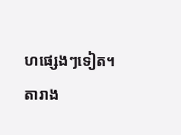ហផ្សេងៗទៀត។
តារាង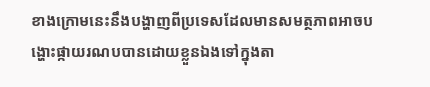ខាងក្រោមនេះនឹងបង្ហាញពីប្រទេសដែលមានសមត្ថភាពអាចបង្ហោះផ្កាយរណបបានដោយខ្លួនឯងទៅក្នុងតា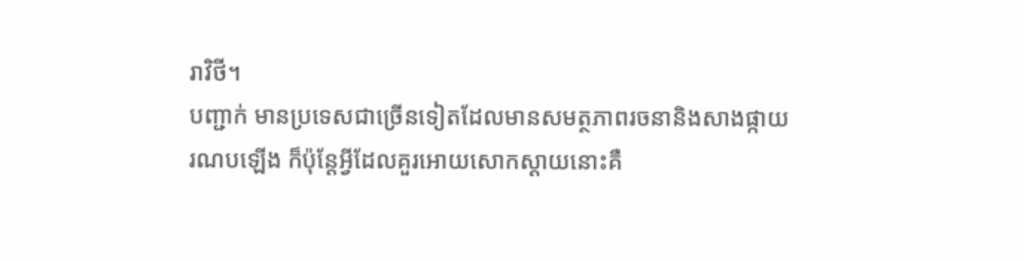រាវិថី។
បញ្ជាក់ មានប្រទេសជាច្រើនទៀតដែលមានសមត្ថភាពរចនានិងសាងផ្កាយរណបឡើង ក៏ប៉ុន្តែអ្វីដែលគួរអោយសោកស្ដាយនោះគឺ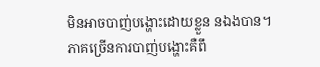មិនអាចបាញ់បង្ហោះដោយខ្លួន នឯងបាន។ ភាគច្រើនការបាញ់បង្ហោះគឺពឹ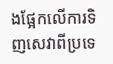ងផ្អែកលើការទិញសេវាពីប្រទេ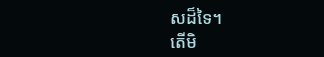សដ៏ទៃ។
តើមិ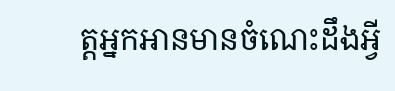ត្តអ្នកអានមានចំណេះដឹងអ្វី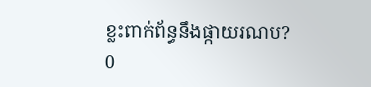ខ្លះពាក់ព័ន្ធនឹងផ្កាយរណប?
0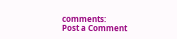comments:
Post a Comment